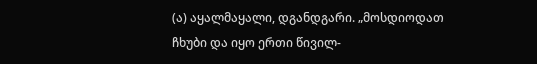(ა) აყალმაყალი, დგანდგარი. „მოსდიოდათ ჩხუბი და იყო ერთი წივილ-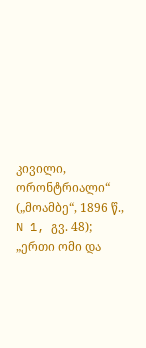კივილი, ორონტრიალი“ („მოამბე“, 1896 წ., N 1, გვ. 48); „ერთი ომი და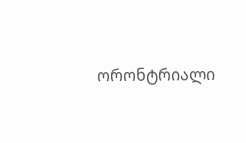ორონტრიალი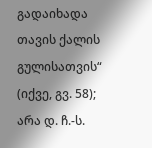გადაიხადა თავის ქალის გულისათვის“ (იქვე, გვ. 58); არა დ. ჩ.-ს.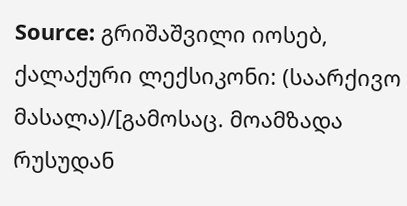Source: გრიშაშვილი იოსებ, ქალაქური ლექსიკონი: (საარქივო მასალა)/[გამოსაც. მოამზადა რუსუდან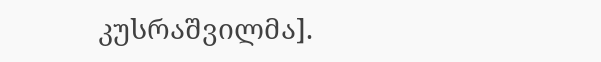კუსრაშვილმა].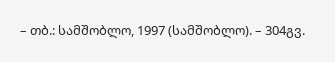– თბ.: სამშობლო, 1997 (სამშობლო). – 304გვ.